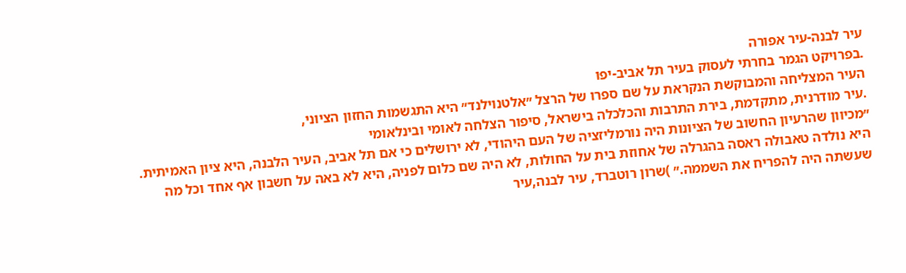עיר לבנה-עיר אפורה
.בפרויקט הגמר בחרתי לעסוק בעיר תל אביב-יפו
העיר המצליחה והמבוקשת הנקראת על שם ספרו של הרצל ״אלטנוילנד״ היא התגשמות החזון הציוני,
.עיר מודרנית, מתקדמת, בירת התרבות והכלכלה בישראל, סיפור הצלחה לאומי ובינלאומי
״מכיוון שהרעיון החשוב של הציונות היה נורמליזציה של העם היהודי, לא ירושלים כי אם תל אביב, העיר הלבנה, היא ציון האמיתית. היא נולדה טאבולה ראסה בהגרלה של אחוזת בית על החולות, לא היה שם כלום לפניה, היא לא באה על חשבון אף אחד וכל מה שעשתה היה להפריח את השממה.״ )שרון רוטברד, עיר לבנה,עיר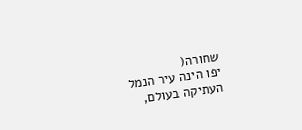שחורה(
יפו הינה עיר הנמל העתיקה בעולם,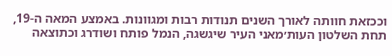וככזאת חוותה לאורך השנים תנודות רבות ומגוונות. באמצע המאה ה-19, תחת השלטון העות׳מאני העיר שיגשגה, הנמל פותח ושודרג וכתוצאה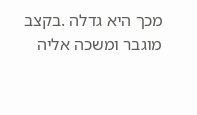מכך היא גדלה .בקצב מוגבר ומשכה אליה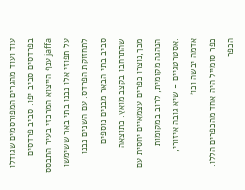עוד ועוד מהגרים המפורסמים שגודלו בפרדסים סביב יפו. סביב פרדסים jaffa ענף הייצוא המרכזי בעיר התבסס על תפוזי אלו נבנו בתי באר ששימשו לתחזוקת הפרדס. עם השנים נבנו סביב בתי הבאר מבנים נוספים שהתרחבו בקצב מואץ. כתוצאה מכך,נוצרו כפרים עצמאיים יחסית עם הנהגה מקומית, לרוב במקומות .אסטרטגיים - שיא גובה איזורי, אדמה יבשה וכו׳
כפר סומייל היה אחד מהכפרים הללו. הכפר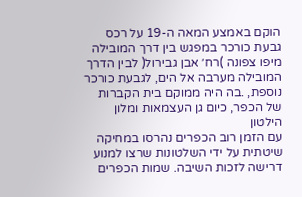הוקם באמצע המאה ה-19 על רכס גבעת כורכר במפגש בין דרך המובילה מיפו צפונה )רח׳ אבן גבירול( לבין הדרך המובילה מערבה אל הים, לגבעת כורכר נוספת, .בה היה ממוקם בית הקברות של הכפר, כיום גן העצמאות ומלון הילטון
עם הזמן רוב הכפרים נהרסו במחיקה שיטתית על ידי השלטונות שרצו למנוע דרישה לזכות השיבה. שמות הכפרים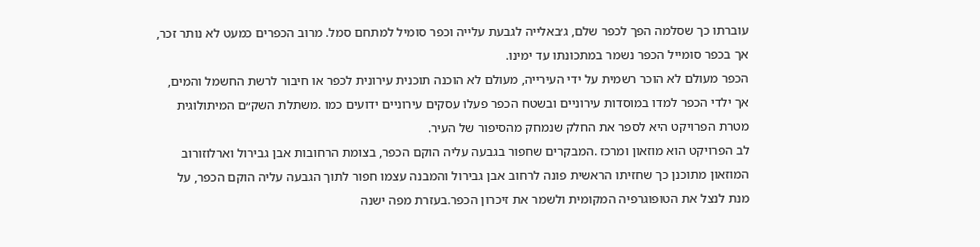עוברתו כך שסלמה הפך לכפר שלם, ג׳באלייה לגבעת עלייה וכפר סומיל למתחם סמל. מרוב הכפרים כמעט לא נותר זכר, אך בכפר סומייל הכפר נשמר במתכונתו עד ימינו.
הכפר מעולם לא הוכר רשמית על ידי העירייה, מעולם לא הוכנה תוכנית עירונית לכפר או חיבור לרשת החשמל והמים, אך ילדי הכפר למדו במוסדות עירוניים ובשטח הכפר פעלו עסקים עירוניים ידועים כמו .משתלת השק״ם המיתולוגית
מטרת הפרויקט היא לספר את החלק שנמחק מהסיפור של העיר.
לב הפרויקט הוא מוזאון ומרכז .המבקרים שחפור בגבעה עליה הוקם הכפר, בצומת הרחובות אבן גבירול וארלוזורוב
המוזאון מתוכנן כך שחזיתו הראשית פונה לרחוב אבן גבירול והמבנה עצמו חפור לתוך הגבעה עליה הוקם הכפר, על מנת לנצל את הטופוגרפיה המקומית ולשמר את זיכרון הכפר.בעזרת מפה ישנה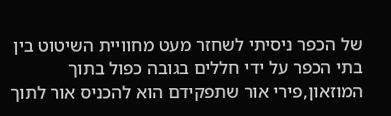של הכפר ניסיתי לשחזר מעט מחוויית השיטוט בין בתי הכפר על ידי חללים בגובה כפול בתוך המוזאון,פירי אור שתפקידם הוא להכניס אור לתוך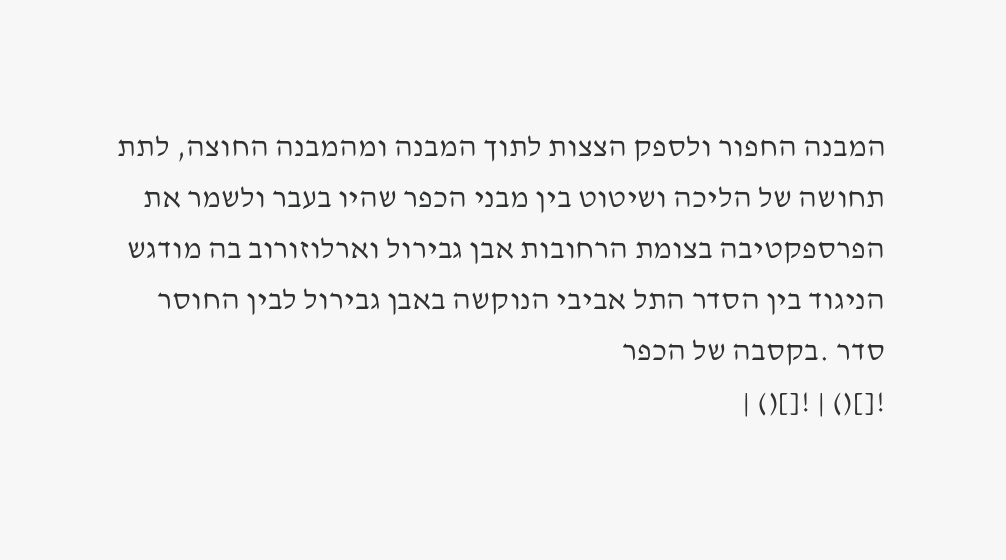המבנה החפור ולספק הצצות לתוך המבנה ומהמבנה החוצה, לתת תחושה של הליכה ושיטוט בין מבני הכפר שהיו בעבר ולשמר את הפרספקטיבה בצומת הרחובות אבן גבירול וארלוזורוב בה מודגש הניגוד בין הסדר התל אביבי הנוקשה באבן גבירול לבין החוסר סדר .בקסבה של הכפר
![]() | ![]() |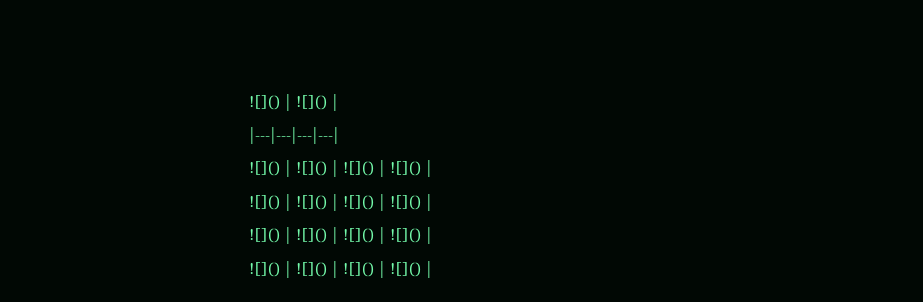![]() | ![]() |
|---|---|---|---|
![]() | ![]() | ![]() | ![]() |
![]() | ![]() | ![]() | ![]() |
![]() | ![]() | ![]() | ![]() |
![]() | ![]() | ![]() | ![]() |